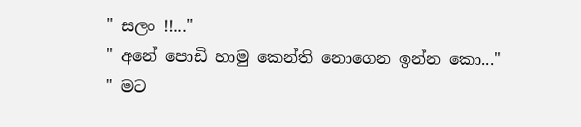" සලං !!..."
" අනේ පොඩි හාමු කෙන්ති නොගෙන ඉන්න කො..."
" මට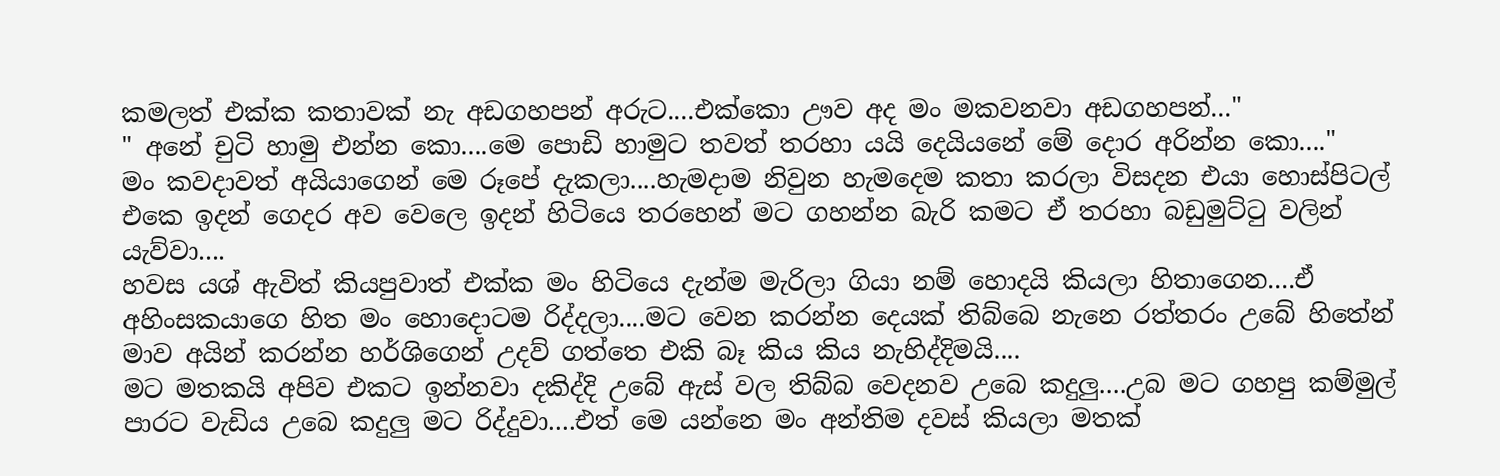කමලත් එක්ක කතාවක් නැ අඩගහපන් අරුට....එක්කො ඌව අද මං මකවනවා අඩගහපන්..."
" අනේ චුටි හාමු එන්න කො....මෙ පොඩි හාමුට තවත් තරහා යයි දෙයියනේ මේ දොර අරින්න කො...."
මං කවදාවත් අයියාගෙන් මෙ රූපේ දැකලා....හැමදාම නිවුන හැමදෙම කතා කරලා විසදන එයා හොස්පිටල් එකෙ ඉදන් ගෙදර අව වෙලෙ ඉදන් හිටියෙ තරහෙන් මට ගහන්න බැරි කමට ඒ තරහා බඩුමුට්ටු වලින් යැව්වා....
හවස යශ් ඇවිත් කියපුවාත් එක්ක මං හිටියෙ දැන්ම මැරිලා ගියා නම් හොදයි කියලා හිතාගෙන....ඒ අහිංසකයාගෙ හිත මං හොදොටම රිද්දලා....මට වෙන කරන්න දෙයක් තිබ්බෙ නැනෙ රත්තරං උබේ හිතේන් මාව අයින් කරන්න හර්ශිගෙන් උදව් ගත්තෙ එකි බෑ කිය කිය නැහිද්දිමයි....
මට මතකයි අපිව එකට ඉන්නවා දකිද්දි උබේ ඇස් වල තිබ්බ වෙදනව උබෙ කදුලු....උබ මට ගහපු කම්මුල් පාරට වැඩිය උබෙ කදුලු මට රිද්දුවා....එත් මෙ යන්නෙ මං අන්තිම දවස් කියලා මතක්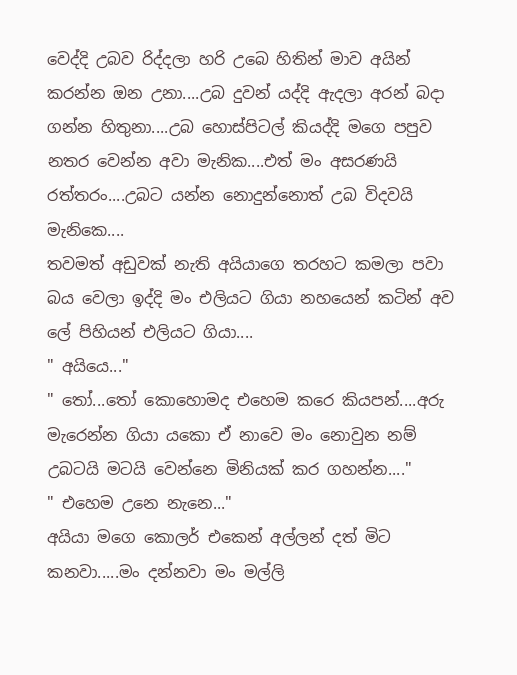වෙද්දි උබව රිද්දලා හරි උබෙ හිතින් මාව අයින් කරන්න ඔන උනා....උබ දුවන් යද්දි ඇදලා අරන් බදා ගන්න හිතුනා....උබ හොස්පිටල් කියද්දි මගෙ පපුව නතර වෙන්න අවා මැනික....එත් මං අසරණයි රත්තරං....උබට යන්න නොදුන්නොත් උබ විදවයි මැනිකෙ....
තවමත් අඩුවක් නැති අයියාගෙ තරහට කමලා පවා බය වෙලා ඉද්දි මං එලියට ගියා නහයෙන් කටින් අව ලේ පිහියන් එලියට ගියා....
" අයියෙ..."
" තෝ...තෝ කොහොමද එහෙම කරෙ කියපන්....අරු මැරෙන්න ගියා යකො ඒ නාවෙ මං නොවුන නම් උබටයි මටයි වෙන්නෙ මිනියක් කර ගහන්න...."
" එහෙම උනෙ නැනෙ..."
අයියා මගෙ කොලර් එකෙන් අල්ලන් දත් මිට කනවා.....මං දන්නවා මං මල්ලි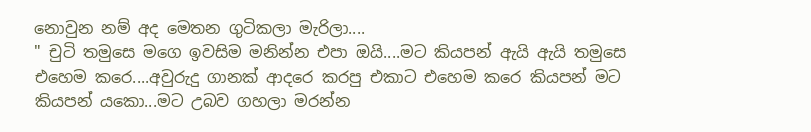නොවුන නම් අද මෙතන ගුටිකලා මැරිලා....
" චුටි තමුසෙ මගෙ ඉවසිම මනින්න එපා ඔයි....මට කියපන් ඇයි ඇයි තමුසෙ එහෙම කරෙ....අවුරුදු ගානක් ආදරෙ කරපු එකාට එහෙම කරෙ කියපන් මට කියපන් යකො...මට උබව ගහලා මරන්න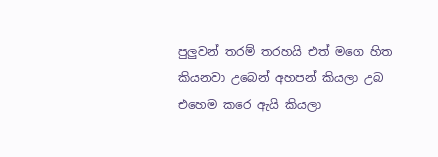පුලුවන් තරම් තරහයි එත් මගෙ හිත කියනවා උබෙන් අහපන් කියලා උබ එහෙම කරෙ ඇයි කියලා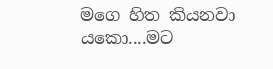මගෙ හිත කියනවා යකො....මට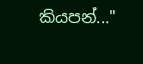කියපන්..."